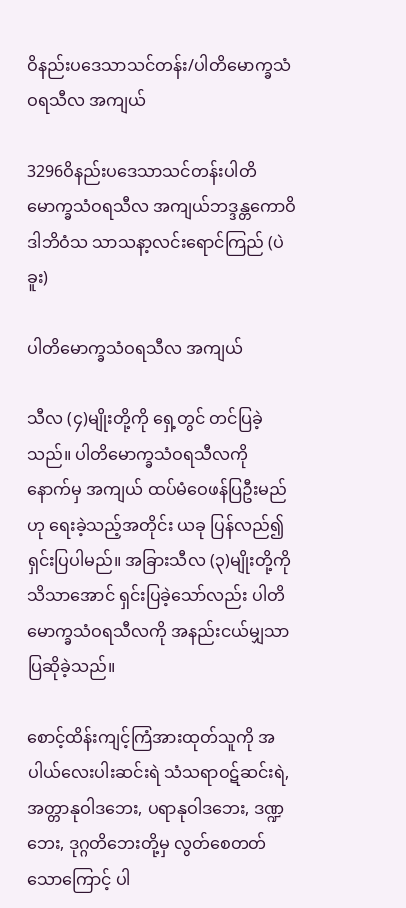ဝိနည်းပဒေသာသင်တန်း/ပါတိမောက္ခသံဝရသီလ အကျယ်

3296ဝိနည်းပဒေသာသင်တန်းပါတိမောက္ခသံဝရသီလ အကျယ်ဘဒ္ဒန္တကောဝိဒါဘိဝံသ သာသနာ့လင်းရောင်ကြည် (ပဲခူး)

ပါတိမောက္ခသံဝရသီလ အကျယ်

သီလ (၄)မျိုးတို့ကို ရှေ့တွင် တင်ပြခဲ့သည်။ ပါတိမောက္ခသံဝရသီလကို နောက်မှ အကျယ် ထပ်မံဝေဖန်ပြဦးမည်ဟု ရေးခဲ့သည့်အတိုင်း ယခု ပြန်လည်၍ ရှင်းပြပါမည်။ အခြားသီလ (၃)မျိုးတို့ကို သိသာအောင် ရှင်းပြခဲ့သော်လည်း ပါတိမောက္ခသံဝရသီလကို အနည်းငယ်မျှသာ ပြဆိုခဲ့သည်။

စောင့်ထိန်းကျင့်ကြံအားထုတ်သူကို အပါယ်လေးပါးဆင်းရဲ သံသရာဝဋ်ဆင်းရဲ, အတ္တာနုဝါဒဘေး, ပရာနုဝါဒဘေး, ဒဏ္ဍဘေး, ဒုဂ္ဂတိဘေးတို့မှ လွတ်စေတတ်သောကြောင့် ပါ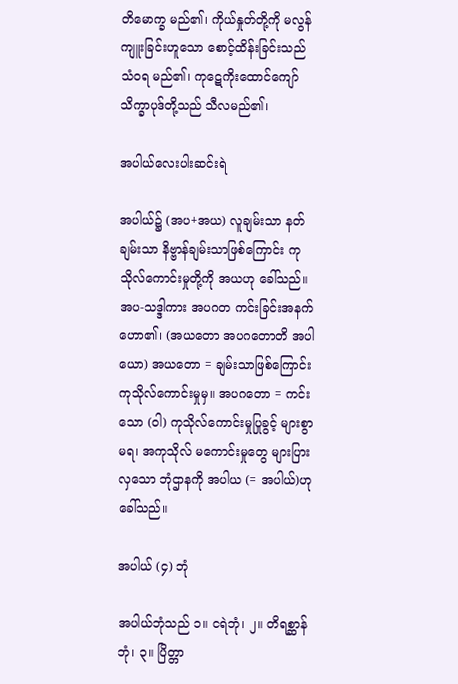တိမောက္ခ မည်၏၊ ကိုယ်နှုတ်တို့ကို မလွန်ကျူးခြင်းဟူသော စောင့်ထိန်းခြင်းသည် သံဝရ မည်၏၊ ကုဋေကိုးထောင်ကျော်သိက္ခာပုဒ်တို့သည် သီလမည်၏၊

အပါယ်လေးပါးဆင်းရဲ

အပါယ်၌ (အပ+အယ) လူချမ်းသာ နတ်ချမ်းသာ နိဗ္ဗာန်ချမ်းသာဖြစ်ကြောင်း ကုသိုလ်ကောင်းမှုတို့ကို အယဟု ခေါ်သည်။ အပ-သဒ္ဒါကား အပဂတ ကင်းခြင်းအနက် ဟော၏၊ (အယတော အပဂတောတိ အပါယော) အယတော = ချမ်းသာဖြစ်ကြောင်း ကုသိုလ်ကောင်းမှုမှ။ အပဂတော = ကင်းသော (ဝါ) ကုသိုလ်ကောင်းမှုပြုခွင့် များစွာ မရ၊ အကုသိုလ် မကောင်းမှုတွေ များပြားလှသော ဘုံဌာနကို အပါယ (= အပါယ်)ဟု ခေါ်သည်။

အပါယ် (၄) ဘုံ

အပါယ်ဘုံသည် ၁။ ငရဲဘုံ၊ ၂။ တိရစ္ဆာန်ဘုံ၊ ၃။ ပြိတ္တာ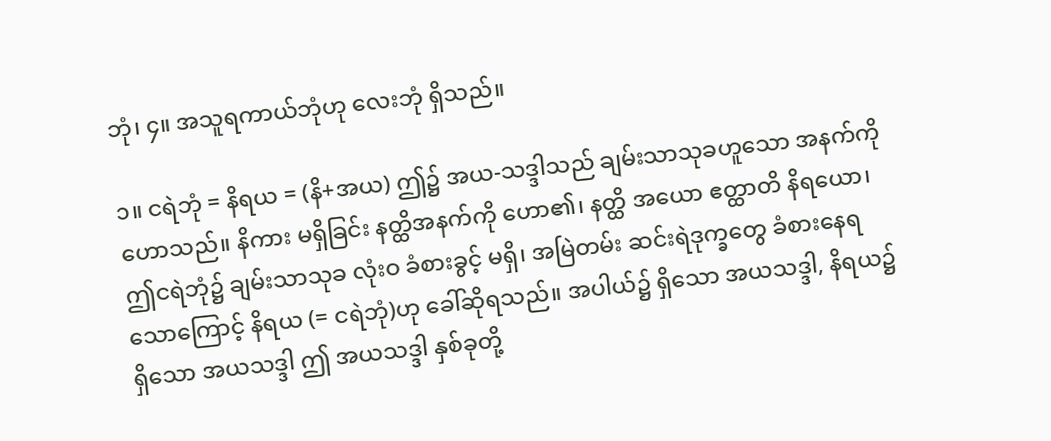ဘုံ၊ ၄။ အသူရကာယ်ဘုံဟု လေးဘုံ ရှိသည်။

၁။ ငရဲဘုံ = နိရယ = (နိ+အယ) ဤ၌ အယ-သဒ္ဒါသည် ချမ်းသာသုခဟူသော အနက်ကို ဟောသည်။ နိကား မရှိခြင်း နတ္ထိအနက်ကို ဟော၏၊ နတ္ထိ အယော ဧတ္ထာတိ နိရယော၊ ဤငရဲဘုံ၌ ချမ်းသာသုခ လုံးဝ ခံစားခွင့် မရှိ၊ အမြဲတမ်း ဆင်းရဲဒုက္ခတွေ ခံစားနေရသောကြောင့် နိရယ (= ငရဲဘုံ)ဟု ခေါ်ဆိုရသည်။ အပါယ်၌ ရှိသော အယသဒ္ဒါ, နိရယ၌ ရှိသော အယသဒ္ဒါ ဤ အယသဒ္ဒါ နှစ်ခုတို့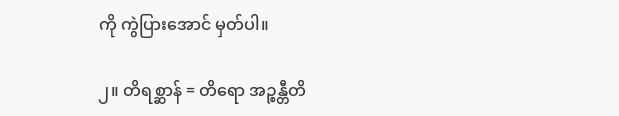ကို ကွဲပြားအောင် မှတ်ပါ။

၂။ တိရစ္ဆာန် = တိရော အဉ္စန္တီတိ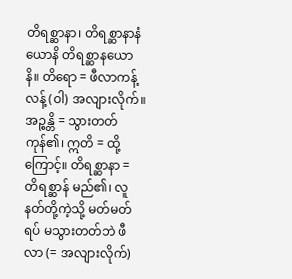တိရစ္ဆာနာ၊ တိရစ္ဆာနာနံ ယောနိ တိရစ္ဆာနယောနိ။ တိရော = ဖီလာကန့်လန့် (ဝါ) အလျားလိုက်။ အဉ္စန္တိ = သွားတတ်ကုန်၏၊ ဣတိ = ထို့ကြောင့်။ တိရစ္ဆာနာ = တိရစ္ဆာန် မည်၏၊ လူနတ်တို့ကဲ့သို့ မတ်မတ်ရပ် မသွားတတ်ဘဲ ဖီလာ (= အလျားလိုက်)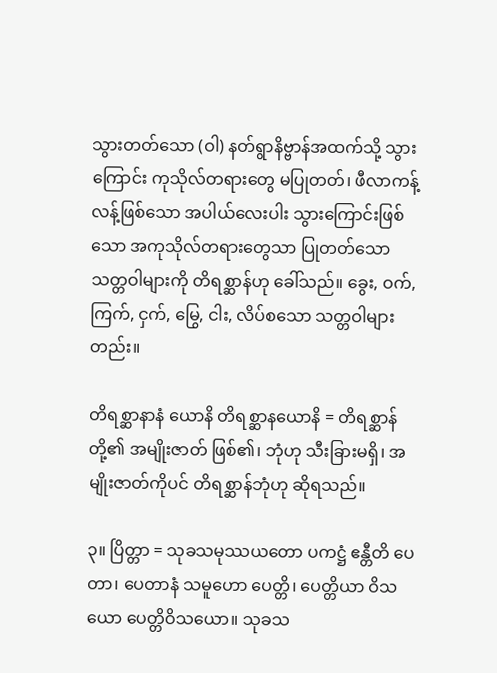သွားတတ်သော (ဝါ) နတ်ရွာနိဗ္ဗာန်အထက်သို့ သွားကြောင်း ကုသိုလ်တရားတွေ မပြုတတ်၊ ဖီလာကန့်လန့်ဖြစ်သော အပါယ်လေးပါး သွားကြောင်းဖြစ်သော အကုသိုလ်တရားတွေသာ ပြုတတ်သော သတ္တဝါများကို တိရစ္ဆာန်ဟု ခေါ်သည်။ ခွေး, ဝက်, ကြက်, ငှက်, မြွေ, ငါး, လိပ်စသော သတ္တဝါများတည်း။

တိရစ္ဆာနာနံ ယောနိ တိရစ္ဆာနယောနိ = တိရစ္ဆာန်တို့၏ အမျိုးဇာတ် ဖြစ်၏၊ ဘုံဟု သီးခြားမရှိ၊ အမျိုးဇာတ်ကိုပင် တိရစ္ဆာန်ဘုံဟု ဆိုရသည်။

၃။ ပြိတ္တာ = သုခသမုဿယတော ပကဋ္ဌံ ဧန္တီတိ ပေတာ၊ ပေတာနံ သမူဟော ပေတ္တိ၊ ပေတ္တိယာ ဝိသယော ပေတ္တိဝိသယော။ သုခသ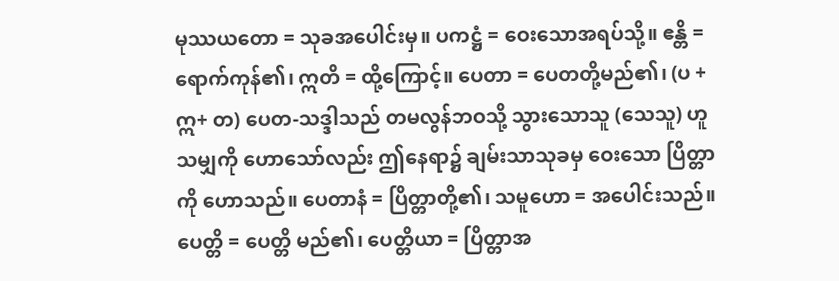မုဿယတော = သုခအပေါင်းမှ။ ပကဋ္ဌံ = ဝေးသောအရပ်သို့။ ဧန္တိ = ရောက်ကုန်၏၊ ဣတိ = ထို့ကြောင့်။ ပေတာ = ပေတတို့မည်၏၊ (ပ + ဣ+ တ) ပေတ-သဒ္ဒါသည် တမလွန်ဘဝသို့ သွားသောသူ (သေသူ) ဟူသမျှကို ဟောသော်လည်း ဤနေရာ၌ ချမ်းသာသုခမှ ဝေးသော ပြိတ္တာကို ဟောသည်။ ပေတာနံ = ပြိတ္တာတို့၏၊ သမူဟော = အပေါင်းသည်။ ပေတ္တိ = ပေတ္တိ မည်၏၊ ပေတ္တိယာ = ပြိတ္တာအ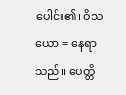ပေါင်း၏၊ ဝိသယော = နေရာသည်။ ပေတ္တိ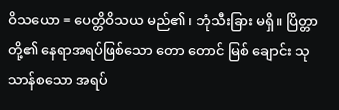ဝိသယော = ပေတ္တိဝိသယ မည်၏၊ ဘုံသီးခြား မရှိ။ ပြိတ္တာတို့၏ နေရာအရပ်ဖြစ်သော တော တောင် မြစ် ချောင်း သုသာန်စသော အရပ်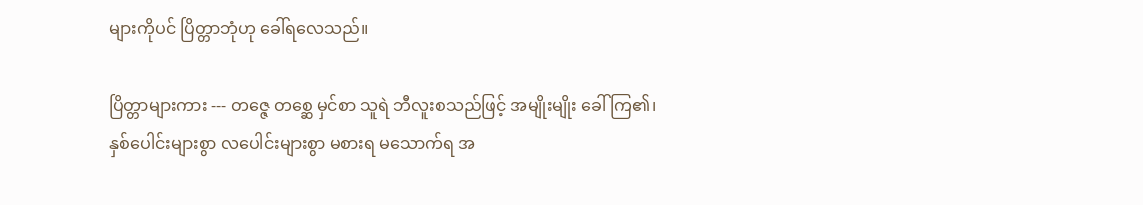များကိုပင် ပြိတ္တာဘုံဟု ခေါ်ရလေသည်။

ပြိတ္တာများကား --- တဇ္ဇေ တစ္ဆေ မှင်စာ သူရဲ ဘီလူးစသည်ဖြင့် အမျိုးမျိုး ခေါ်ကြ၏၊ နှစ်ပေါင်းများစွာ လပေါင်းများစွာ မစားရ မသောက်ရ အ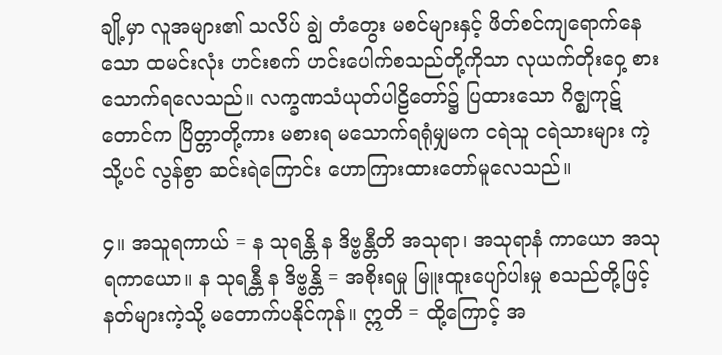ချို့မှာ လူအများ၏ သလိပ် ချွဲ တံတွေး မစင်များနှင့် ဖိတ်စင်ကျရောက်နေသော ထမင်းလုံး ဟင်းစက် ဟင်းပေါက်စသည်တို့ကိုသာ လုယက်တိုးဝှေ့ စားသောက်ရလေသည်။ လက္ခဏသံယုတ်ပါဠိတော်၌ ပြထားသော ဂိဇ္ဈကုဋ်တောင်က ပြိတ္တာတို့ကား မစားရ မသောက်ရရုံမျှမက ငရဲသူ ငရဲသားများ ကဲ့သို့ပင် လွန်စွာ ဆင်းရဲကြောင်း ဟောကြားထားတော်မူလေသည်။

၄။ အသူရကာယ် = န သုရန္တိ န ဒိဗ္ဗန္တီတိ အသုရာ၊ အသုရာနံ ကာယော အသုရကာယော။ န သုရန္တီ န ဒိဗ္ဗန္တိ = အစိုးရမှု မြူးထူးပျော်ပါးမှု စသည်တို့ဖြင့် နတ်များကဲ့သို့ မတောက်ပနိုင်ကုန်။ ဣတိ = ထို့ကြောင့် အ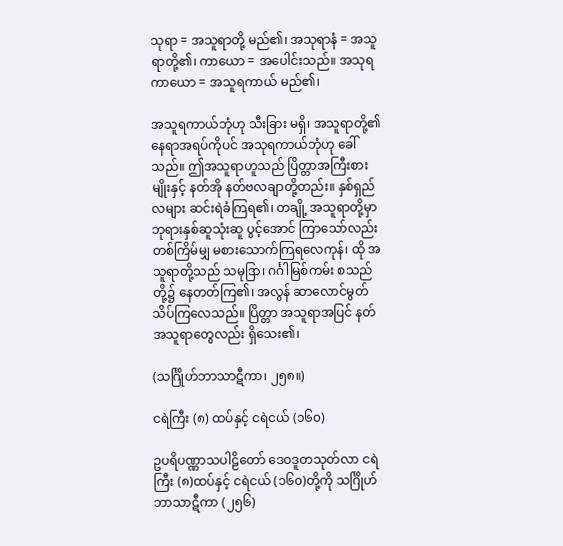သုရာ = အသူရာတို့ မည်၏၊ အသုရာနံ = အသူရာတို့၏၊ ကာယော = အပေါင်းသည်။ အသုရကာယော = အသူရကာယ် မည်၏၊

အသူရကာယ်ဘုံဟု သီးခြား မရှိ၊ အသူရာတို့၏ နေရာအရပ်ကိုပင် အသုရကာယ်ဘုံဟု ခေါ်သည်။ ဤအသူရာဟူသည် ပြိတ္တာအကြီးစားမျိုးနှင့် နတ်အို နတ်ဗလချာတို့တည်း။ နှစ်ရှည်လများ ဆင်းရဲခံကြရ၏၊ တချို့ အသူရာတို့မှာ ဘုရားနှစ်ဆူသုံးဆူ ပွင့်အောင် ကြာသော်လည်း တစ်ကြိမ်မျှ မစားသောက်ကြရလေကုန်၊ ထို အသူရာတို့သည် သမုဒြာ၊ ဂင်္ဂါမြစ်ကမ်း စသည်တို့၌ နေတတ်ကြ၏၊ အလွန် ဆာလောင်မွတ်သိပ်ကြလေသည်။ ပြိတ္တာ အသူရာအပြင် နတ်အသူရာတွေလည်း ရှိသေး၏၊

(သင်္ဂြိုဟ်ဘာသာဋီကာ၊ ၂၅၈။)

ငရဲကြီး (၈) ထပ်နှင့် ငရဲငယ် (၁၆၀)

ဥပရိပဏ္ဏာသပါဠိတော် ဒေဝဒူတသုတ်လာ ငရဲကြီး (၈)ထပ်နှင့် ငရဲငယ် (၁၆၀)တို့ကို သင်္ဂြိုဟ်ဘာသာဋီကာ (၂၅၆)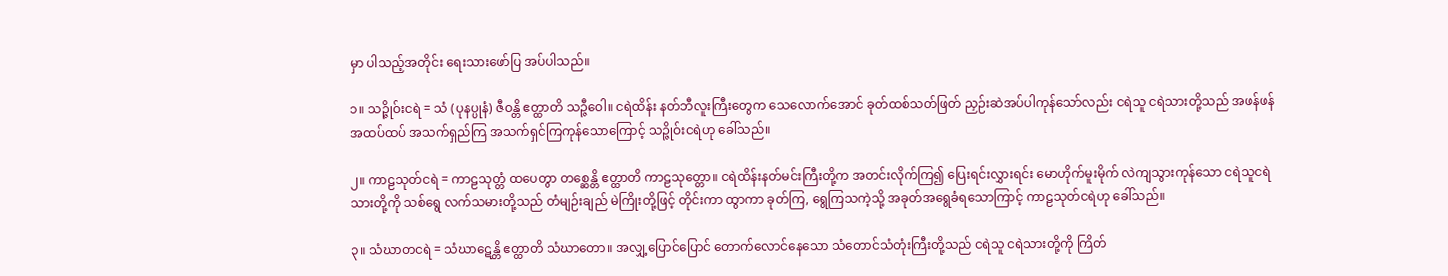မှာ ပါသည့်အတိုင်း ရေးသားဖော်ပြ အပ်ပါသည်။

၁။ သဉ္ဇိုဝ်းငရဲ = သံ (ပုနပ္ပုနံ) ဇီဝန္တိ ဧတ္ထာတိ သဉ္ဇီဝေါ။ ငရဲထိန်း နတ်ဘီလူးကြီးတွေက သေလောက်အောင် ခုတ်ထစ်သတ်ဖြတ် ညှဉ်းဆဲအပ်ပါကုန်သော်လည်း ငရဲသူ ငရဲသားတို့သည် အဖန်ဖန်အထပ်ထပ် အသက်ရှည်ကြ အသက်ရှင်ကြကုန်သောကြောင့် သဉ္ဇိုဝ်းငရဲဟု ခေါ်သည်။

၂။ ကာဠသုတ်ငရဲ = ကာဠသုတ္တံ ထပေတွာ တစ္ဆေန္တိ ဧတ္ထာတိ ကာဠသုတ္တော။ ငရဲထိန်းနတ်မင်းကြီးတို့က အတင်းလိုက်ကြ၍ ပြေးရင်းလွှားရင်း မောဟိုက်မူးမိုက် လဲကျသွားကုန်သော ငရဲသူငရဲသားတို့ကို သစ်ရွေ လက်သမားတို့သည် တံမျဉ်းချည် မဲကြိုးတို့ဖြင့် တိုင်းကာ ထွာကာ ခုတ်ကြ, ရွေကြသကဲ့သို့ အခုတ်အရွေခံရသောကြာင့် ကာဠသုတ်ငရဲဟု ခေါ်သည်။

၃။ သံဃာတငရဲ = သံဃာဋေန္တိ ဧတ္ထာတိ သံဃာတော။ အလျှ့ပြောင်ပြောင် တောက်လောင်နေသော သံတောင်သံတုံးကြီးတို့သည် ငရဲသူ ငရဲသားတို့ကို ကြိတ်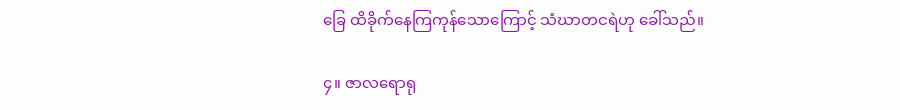ခြေ ထိခိုက်နေကြကုန်သောကြောင့် သံဃာတငရဲဟု ခေါ်သည်။

၄။ ဇာလရောရု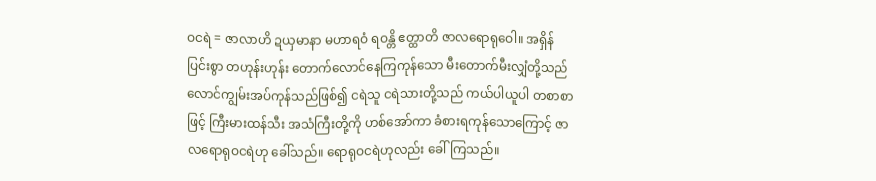ဝငရဲ = ဇာလာဟိ ဍယှမာနာ မဟာရဝံ ရဝန္တိ ဧတ္ထာတိ ဇာလရောရုဝေါ။ အရှိန်ပြင်းစွာ တဟုန်းဟုန်း တောက်လောင်နေကြကုန်သော မီးတောက်မီးလျှံတို့သည် လောင်ကျွမ်းအပ်ကုန်သည်ဖြစ်၍ ငရဲသူ ငရဲသားတို့သည် ကယ်ပါယူပါ တစာစာဖြင့် ကြီးမားထန်သီး အသံကြီးတို့ကို ဟစ်အော်ကာ ခံစားရကုန်သောကြောင့် ဇာလရောရုဝငရဲဟု ခေါ်သည်။ ရောရုဝငရဲဟုလည်း ခေါ်ကြသည်။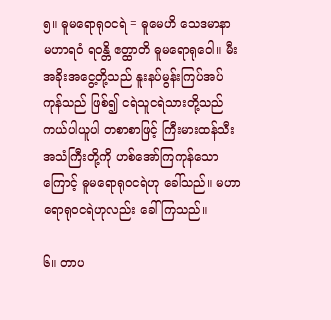၅။ ဓူမရောရုဝငရဲ = ဓူမေဟိ သေဒမာနာ မဟာရဝံ ရဝန္တိ ဧတ္ထာတိ ဓူမရောရုဝေါ။ မီးအခိုးအငွေ့တို့သည် နူးနပ်မွန်းကြပ်အပ်ကုန်သည် ဖြစ်၍ ငရဲသူငရဲသားတို့သည် ကယ်ပါယူပါ တစာစာဖြင့် ကြီးမားထန်သီး အသံကြီးတို့ကို ဟစ်အော်ကြကုန်သောကြောင့် ဓူမရောရုဝငရဲဟု ခေါ်သည်။ မဟာရောရုဝငရဲဟုလည်း ခေါ်ကြသည်။

၆။ တာပ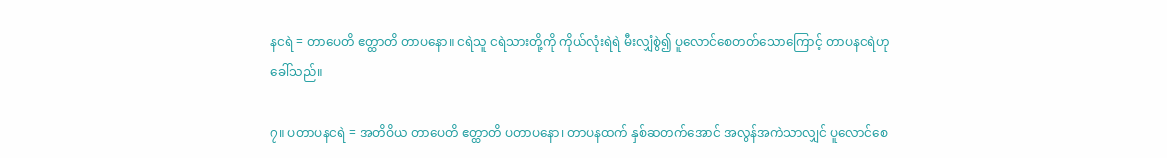နငရဲ = တာပေတိ ဧတ္ထာတိ တာပနော။ ငရဲသူ ငရဲသားတို့ကို ကိုယ်လုံးရဲရဲ မီးလျှံစွဲ၍ ပူလောင်စေတတ်သောကြောင့် တာပနငရဲဟု ခေါ်သည်။

၇။ ပတာပနငရဲ = အတိဝိယ တာပေတိ ဧတ္ထာတိ ပတာပနော၊ တာပနထက် နှစ်ဆတက်အောင် အလွန်အကဲသာလျှင် ပူလောင်စေ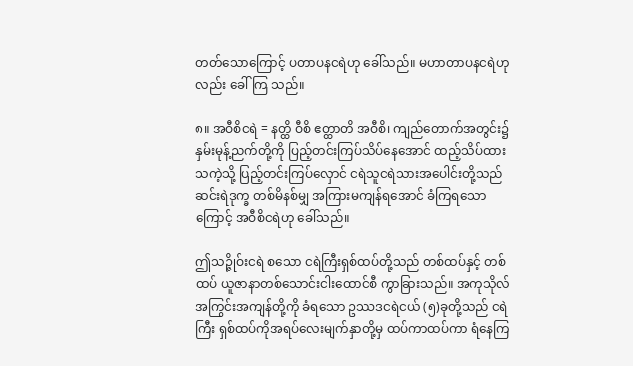တတ်သောကြောင့် ပတာပနငရဲဟု ခေါ်သည်။ မဟာတာပနငရဲဟုလည်း ခေါ်ကြ သည်။

၈။ အဝီစိငရဲ = နတ္ထိ ဝီစိ ဧတ္ထာတိ အဝီစိ၊ ကျည်တောက်အတွင်း၌ နှမ်းမုန့်ညက်တို့ကို ပြည့်တင်းကြပ်သိပ်နေအောင် ထည့်သိပ်ထားသကဲ့သို့ ပြည့်တင်းကြပ်လှောင် ငရဲသူငရဲသားအပေါင်းတို့သည် ဆင်းရဲဒုက္ခ တစ်မိနစ်မျှ အကြားမကျန်ရအောင် ခံကြရသောကြောင့် အဝီစိငရဲဟု ခေါ်သည်။

ဤသဉ္ဇိုဝ်းငရဲ စသော ငရဲကြီးရှစ်ထပ်တို့သည် တစ်ထပ်နှင့် တစ်ထပ် ယူဇာနာတစ်သောင်းငါးထောင်စီ ကွာခြားသည်။ အကုသိုလ်အကြွင်းအကျန်တို့ကို ခံရသော ဥဿဒငရဲငယ် (၅)ခုတို့သည် ငရဲကြီး ရှစ်ထပ်ကိုအရပ်လေးမျက်နှာတို့မှ ထပ်ကာထပ်ကာ ရံနေကြ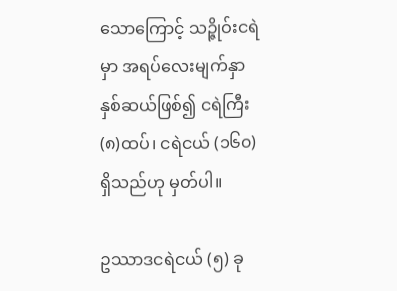သောကြောင့် သဉ္ဇိုဝ်းငရဲမှာ အရပ်လေးမျက်နှာ နှစ်ဆယ်ဖြစ်၍ ငရဲကြီး (၈)ထပ်၊ ငရဲငယ် (၁၆၀)ရှိသည်ဟု မှတ်ပါ။

ဥဿာဒငရဲငယ် (၅) ခု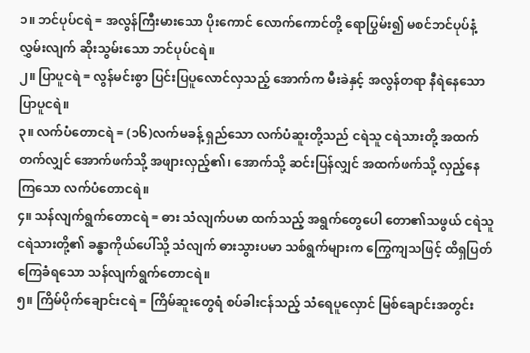၁။ ဘင်ပုပ်ငရဲ = အလွန်ကြီးမားသော ပိုးကောင် လောက်ကောင်တို့ ရောပြွမ်း၍ မစင်ဘင်ပုပ်နံ့ လွှမ်းလျက် ဆိုးသွမ်းသော ဘင်ပုပ်ငရဲ။
၂။ ပြာပူငရဲ = လွန်မင်းစွာ ပြင်းပြပူလောင်လှသည့် အောက်က မီးခဲနှင့် အလွန်တရာ နီရဲနေသော ပြာပူငရဲ။
၃။ လက်ပံတောငရဲ = (၁၆)လက်မခန့် ရှည်သော လက်ပံဆူးတို့သည် ငရဲသူ ငရဲသားတို့ အထက်တက်လျှင် အောက်ဖက်သို့ အဖျားလှည့်၏၊ အောက်သို့ ဆင်းပြန်လျှင် အထက်ဖက်သို့ လှည့်နေကြသော လက်ပံတောငရဲ။
၄။ သန်လျက်ရွက်တောငရဲ = ဓား သံလျက်ပမာ ထက်သည့် အရွက်တွေပေါ တော၏သဖွယ် ငရဲသူငရဲသားတို့၏ ခန္ဓာကိုယ်ပေါ်သို့ သံလျက် ဓားသွားပမာ သစ်ရွက်များက ကြွေကျသဖြင့် ထိရှပြတ်ကြေခံရသော သန်လျက်ရွက်တောငရဲ။
၅။ ကြိမ်ပိုက်ချောင်းငရဲ = ကြိမ်ဆူးတွေရံ စပ်ခါးငန်သည့် သံရေပူလှောင် မြစ်ချောင်းအတွင်း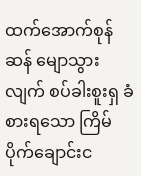ထက်အောက်စုန်ဆန် မျောသွားလျက် စပ်ခါးစူးရှ ခံစားရသော ကြိမ်ပိုက်ချောင်းင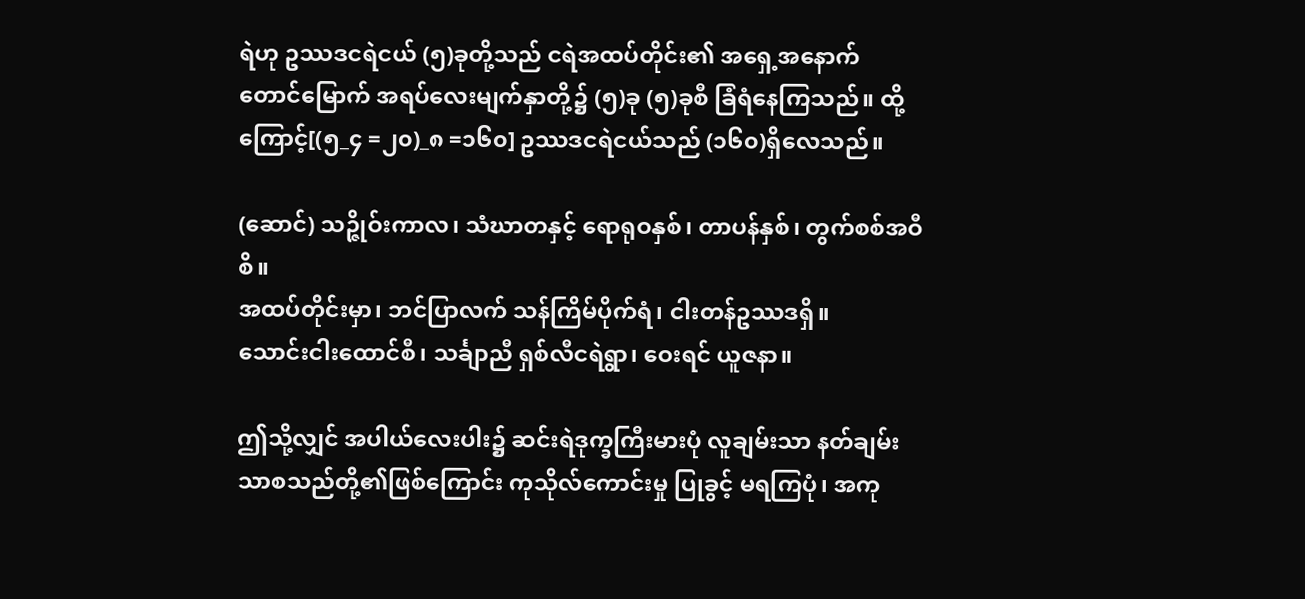ရဲဟု ဥဿဒငရဲငယ် (၅)ခုတို့သည် ငရဲအထပ်တိုင်း၏ အရှေ့အနောက် တောင်မြောက် အရပ်လေးမျက်နှာတို့၌ (၅)ခု (၅)ခုစီ ခြံရံနေကြသည်။ ထို့ကြောင့်[(၅_၄ =၂၀)_၈ =၁၆၀] ဥဿဒငရဲငယ်သည် (၁၆၀)ရှိလေသည်။

(ဆောင်) သဉ္ဇိုဝ်းကာလ၊ သံဃာတနှင့် ရောရုဝနှစ်၊ တာပန်နှစ်၊ တွက်စစ်အဝီစိ။
အထပ်တိုင်းမှာ၊ ဘင်ပြာလက် သန်ကြိမ်ပိုက်ရံ၊ ငါးတန်ဥဿဒရှိ။
သောင်းငါးထောင်စီ၊ သင်္ချာညီ ရှစ်လီငရဲရွာ၊ ဝေးရင် ယူဇနာ။

ဤသို့လျှင် အပါယ်လေးပါး၌ ဆင်းရဲဒုက္ခကြီးမားပုံ လူချမ်းသာ နတ်ချမ်းသာစသည်တို့၏ဖြစ်ကြောင်း ကုသိုလ်ကောင်းမှု ပြုခွင့် မရကြပုံ၊ အကု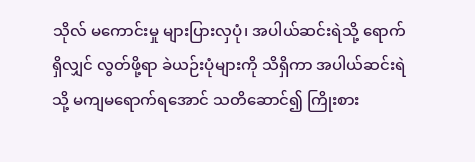သိုလ် မကောင်းမှု များပြားလှပုံ၊ အပါယ်ဆင်းရဲသို့ ရောက်ရှိလျှင် လွတ်ဖို့ရာ ခဲယဉ်းပုံများကို သိရှိကာ အပါယ်ဆင်းရဲသို့ မကျမရောက်ရအောင် သတိဆောင်၍ ကြိုးစား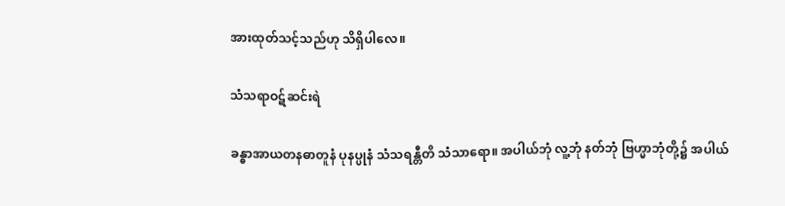အားထုတ်သင့်သည်ဟု သိရှိပါလေ။

သံသရာဝဋ်ဆင်းရဲ

ခန္ဓာအာယတနဓာတူနံ ပုနပ္ပုနံ သံသရန္တီတိ သံသာရော။ အပါယ်ဘုံ လူ့ဘုံ နတ်ဘုံ ဗြဟ္မာဘုံတို့၌ အပါယ်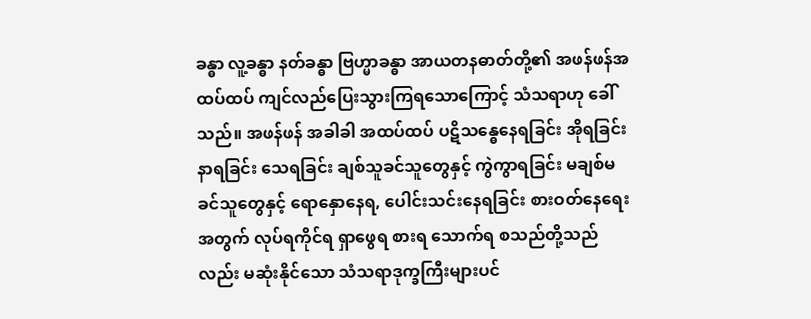ခန္ဓာ လူ့ခန္ဓာ နတ်ခန္ဓာ ဗြဟ္မာခန္ဓာ အာယတနဓာတ်တို့၏ အဖန်ဖန်အထပ်ထပ် ကျင်လည်ပြေးသွားကြရသောကြောင့် သံသရာဟု ခေါ်သည်။ အဖန်ဖန် အခါခါ အထပ်ထပ် ပဋိသန္ဓေနေရခြင်း အိုရခြင်း နာရခြင်း သေရခြင်း ချစ်သူခင်သူတွေနှင့် ကွဲကွာရခြင်း မချစ်မခင်သူတွေနှင့် ရောနှောနေရ, ပေါင်းသင်းနေရခြင်း စားဝတ်နေရေးအတွက် လုပ်ရကိုင်ရ ရှာဖွေရ စားရ သောက်ရ စသည်တို့သည်လည်း မဆုံးနိုင်သော သံသရာဒုက္ခကြီးများပင်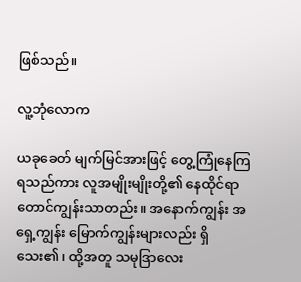ဖြစ်သည်။

လူ့ဘုံလောက

ယခုခေတ် မျက်မြင်အားဖြင့် တွေ့ကြုံနေကြရသည်ကား လူအမျိုးမျိုးတို့၏ နေထိုင်ရာ တောင်ကျွန်းသာတည်း။ အနောက်ကျွန်း အရှေ့ကျွန်း မြောက်ကျွန်းများလည်း ရှိသေး၏၊ ထို့အတူ သမုဒြာလေး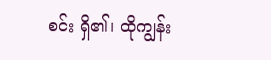စင်း ရှိ၏၊ ထိုကျွန်း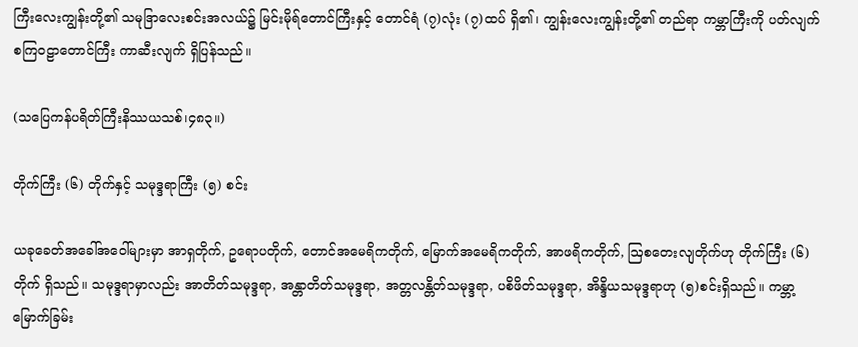ကြီးလေးကျွန်းတို့၏ သမုဒြာလေးစင်းအလယ်၌ မြင်းမိုရ်တောင်ကြီးနှင့် တောင်ရံ (၇)လုံး (၇)ထပ် ရှိ၏၊ ကျွန်းလေးကျွန်းတို့၏ တည်ရာ ကမ္ဘာကြီးကို ပတ်လျက် စကြဝဠာတောင်ကြီး ကာဆီးလျက် ရှိပြန်သည်။

(သပြေကန်ပရိတ်ကြီးနိဿယသစ်၊၄၈၃။)

တိုက်ကြီး (၆) တိုက်နှင့် သမုဒ္ဒရာကြီး (၅) စင်း

ယခုခေတ်အခေါ်အဝေါ်များမှာ အာရှတိုက်, ဥရောပတိုက်, တောင်အမေရိကတိုက်, မြောက်အမေရိကတိုက်, အာဖရိကတိုက်, ဩစတေးလျတိုက်ဟု တိုက်ကြီး (၆)တိုက် ရှိသည်။ သမုဒ္ဒရာမှာလည်း အာတိတ်သမုဒ္ဒရာ, အန္တာတိတ်သမုဒ္ဒရာ, အတ္တလန္တိတ်သမုဒ္ဒရာ, ပစိဖိတ်သမုဒ္ဒရာ, အိန္ဒိယသမုဒ္ဒရာဟု (၅)စင်းရှိသည်။ ကမ္ဘာ့မြောက်ခြမ်း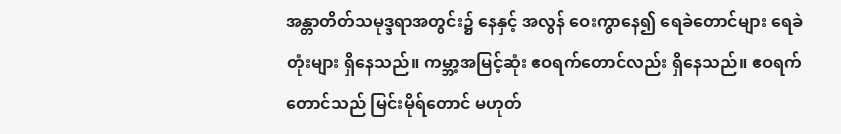အန္တာတိတ်သမုဒ္ဒရာအတွင်း၌ နေနှင့် အလွန် ဝေးကွာနေ၍ ရေခဲတောင်များ ရေခဲတုံးများ ရှိနေသည်။ ကမ္ဘာ့အမြင့်ဆုံး ဧဝရက်တောင်လည်း ရှိနေသည်။ ဧဝရက်တောင်သည် မြင်းမိုရ်တောင် မဟုတ်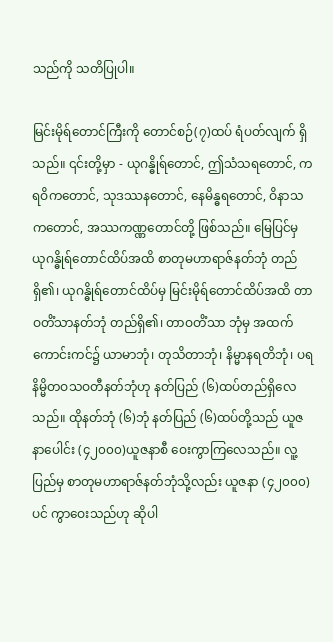သည်ကို သတိပြုပါ။

မြင်းမိုရ်တောင်ကြီးကို တောင်စဉ်(၇)ထပ် ရံပတ်လျက် ရှိသည်။ ၎င်းတို့မှာ - ယုဂန္ဓိုရ်တောင်, ဤသံသရတောင်, ကရဝိကတောင်, သုဒဿနတောင်, နေမိန္ဓရတောင်, ဝိနာသကတောင်, အဿကဏ္ဏတောင်တို့ ဖြစ်သည်။ မြေပြင်မှ ယုဂန္ဓိုရ်တောင်ထိပ်အထိ စာတုမဟာရာဇ်နတ်ဘုံ တည်ရှိ၏၊ ယုဂန္ဓိုရ်တောင်ထိပ်မှ မြင်းမိုရ်တောင်ထိပ်အထိ တာဝတိံသာနတ်ဘုံ တည်ရှိ၏၊ တာဝတိံသာ ဘုံမှ အထက်ကောင်းကင်၌ ယာမာဘုံ၊ တုသိတာဘုံ၊ နိမ္မာနရတိဘုံ၊ ပရနိမ္မိတဝသဝတီနတ်ဘုံဟု နတ်ပြည် (၆)ထပ်တည်ရှိလေသည်။ ထိုနတ်ဘုံ (၆)ဘုံ နတ်ပြည် (၆)ထပ်တို့သည် ယူဇနာပေါင်း (၄၂၀၀၀)ယူဇနာစီ ဝေးကွာကြလေသည်။ လူ့ပြည်မှ စာတုမဟာရာဇ်နတ်ဘုံသို့လည်း ယူဇနာ (၄၂၀၀၀)ပင် ကွာဝေးသည်ဟု ဆိုပါ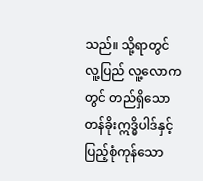သည်။ သို့ရာတွင် လူ့ပြည် လူ့လောကတွင် တည်ရှိသော တန်ခိုးဣဒ္ဓိပါဒ်နှင့် ပြည့်စုံကုန်သော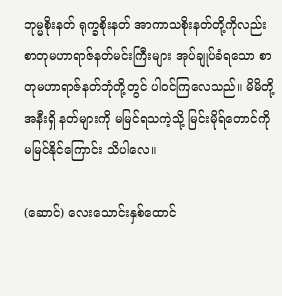ဘုမ္မစိုးနတ် ရုက္ခစိုးနတ် အာကာသစိုးနတ်တို့ကိုလည်း စာတုမဟာရာဇ်နတ်မင်းကြီးများ အုပ်ချုပ်ခံရသော စာတုမဟာရာဇ်နတ်ဘုံတို့တွင် ပါဝင်ကြလေသည်။ မိမိတို့ အနီးရှိ နတ်များကို မမြင်ရသကဲ့သို့ မြင်းမိုရ်တောင်ကို မမြင်နိုင်ကြောင်း သိပါလေ။

(ဆောင်) လေးသောင်းနှစ်ထောင်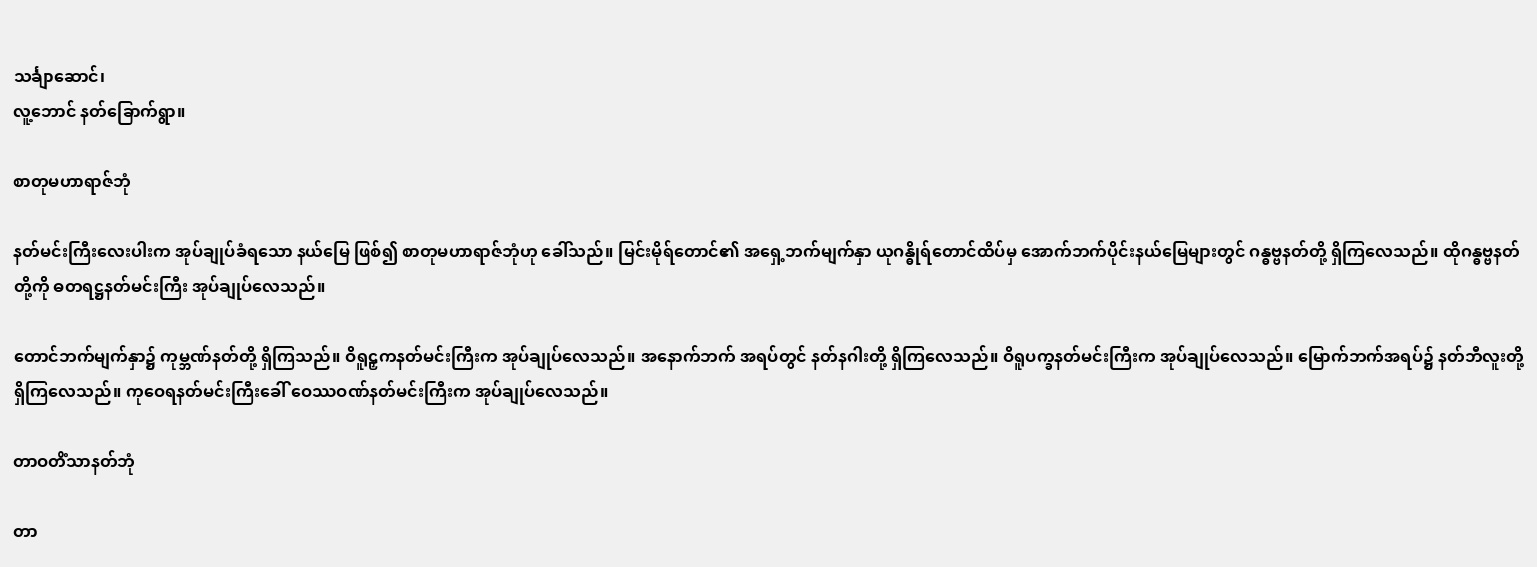သင်္ချာဆောင်၊
လူ့ဘောင် နတ်ခြောက်ရွာ။

စာတုမဟာရာဇ်ဘုံ

နတ်မင်းကြီးလေးပါးက အုပ်ချုပ်ခံရသော နယ်မြေ ဖြစ်၍ စာတုမဟာရာဇ်ဘုံဟု ခေါ်သည်။ မြင်းမိုရ်တောင်၏ အရှေ့ဘက်မျက်နှာ ယုဂန္ဓိုရ်တောင်ထိပ်မှ အောက်ဘက်ပိုင်းနယ်မြေများတွင် ဂန္ဓဗ္ဗနတ်တို့ ရှိကြလေသည်။ ထိုဂန္ဓဗ္ဗနတ်တို့ကို ဓတရဋ္ဌနတ်မင်းကြီး အုပ်ချုပ်လေသည်။

တောင်ဘက်မျက်နှာ၌ ကုမ္ဘဏ်နတ်တို့ ရှိကြသည်။ ဝိရူဠှကနတ်မင်းကြီးက အုပ်ချုပ်လေသည်။ အနောက်ဘက် အရပ်တွင် နတ်နဂါးတို့ ရှိကြလေသည်။ ဝိရူပက္ခနတ်မင်းကြီးက အုပ်ချုပ်လေသည်။ မြောက်ဘက်အရပ်၌ နတ်ဘီလူးတို့ ရှိကြလေသည်။ ကုဝေရနတ်မင်းကြီးခေါ် ဝေဿဝဏ်နတ်မင်းကြီးက အုပ်ချုပ်လေသည်။

တာဝတိံသာနတ်ဘုံ

တာ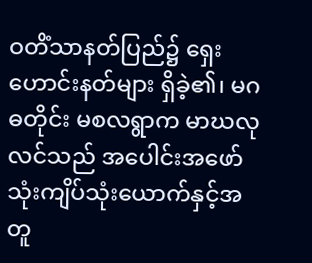ဝတိံသာနတ်ပြည်၌ ရှေးဟောင်းနတ်များ ရှိခဲ့၏၊ မဂဓတိုင်း မစလရွာက မာဃလုလင်သည် အပေါင်းအဖော် သုံးကျိပ်သုံးယောက်နှင့်အတူ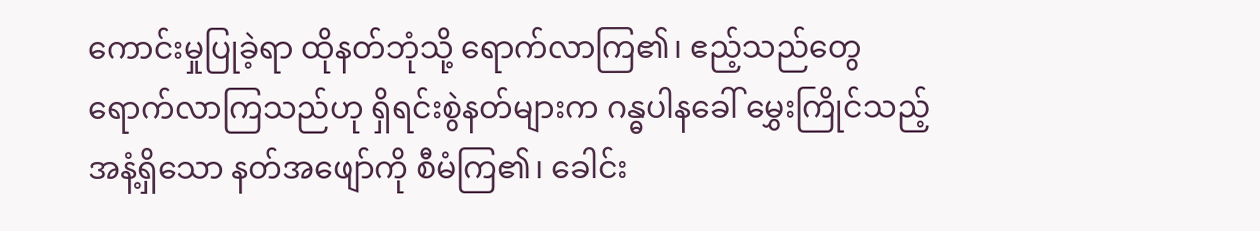ကောင်းမှုပြုခဲ့ရာ ထိုနတ်ဘုံသို့ ရောက်လာကြ၏၊ ဧည့်သည်တွေ ရောက်လာကြသည်ဟု ရှိရင်းစွဲနတ်များက ဂန္ဓပါနခေါ် မွှေးကြိုင်သည့်အနံ့ရှိသော နတ်အဖျော်ကို စီမံကြ၏၊ ခေါင်း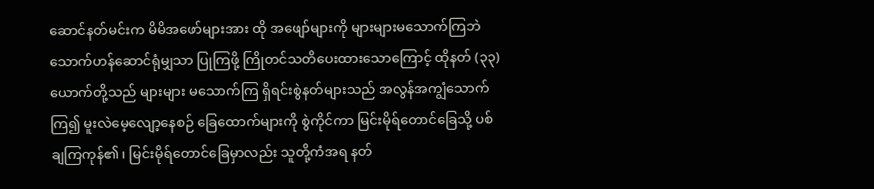ဆောင်နတ်မင်းက မိမိအဖော်များအား ထို အဖျော်များကို များများမသောက်ကြဘဲ သောက်ဟန်ဆောင်ရုံမျှသာ ပြုကြဖို့ ကြိုတင်သတိပေးထားသောကြောင့် ထိုနတ် (၃၃)ယောက်တို့သည် များများ မသောက်ကြ ရှိရင်းစွဲနတ်များသည် အလွန်အကျွံသောက်ကြ၍ မူးလဲမေ့လျော့နေစဉ် ခြေထောက်များကို စွဲကိုင်ကာ မြင်းမိုရ်တောင်ခြေသို့ ပစ်ချကြကုန်၏၊ မြင်းမိုရ်တောင်ခြေမှာလည်း သူတို့ကံအရ နတ်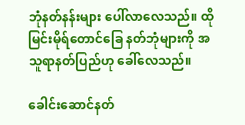ဘုံနတ်နန်းများ ပေါ်လာလေသည်။ ထို မြင်းမိုရ်တောင်ခြေ နတ်ဘုံများကို အသူရာနတ်ပြည်ဟု ခေါ်လေသည်။

ခေါင်းဆောင်နတ်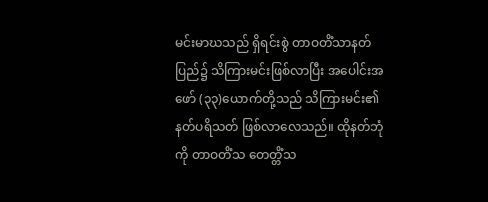မင်းမာဃသည် ရှိရင်းစွဲ တာဝတိံသာနတ်ပြည်၌ သိကြားမင်းဖြစ်လာပြီး အပေါင်းအဖော် (၃၃)ယောက်တို့သည် သိကြားမင်း၏ နတ်ပရိသတ် ဖြစ်လာလေသည်။ ထိုနတ်ဘုံကို တာဝတိံသ တေတ္တိံသ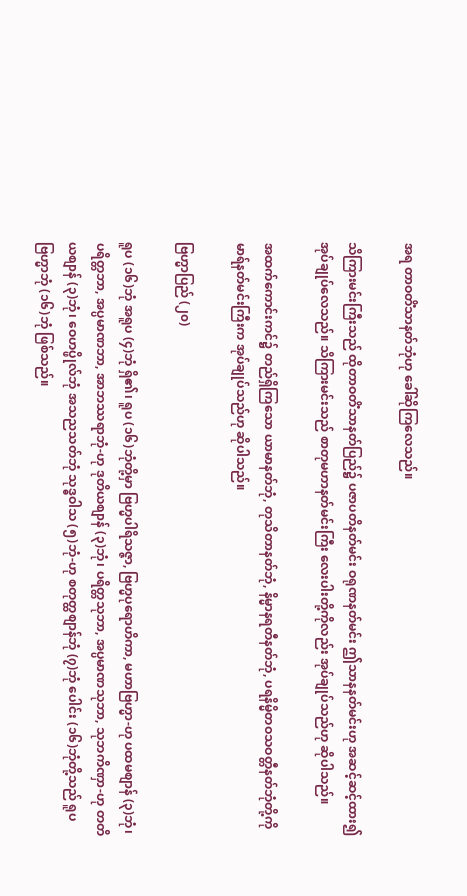အရ တာဝတိံသာနတ်ဘုံဟု ခေါ်ဆိုကြလေသည်။

သိကြားမင်းကြီးသည် ထိုတာဝတိံသာနတ်ပြည်၌ ပဇာပတိနတ်မင်း ဝရုဏနတ်မင်း ဤသာနနတ်မင်းဟု အဆင့်ဆင့်ထား၍ အုပ်ချုပ်လေသည်။ သိကြားမင်းသည် စာတုမဟာနတ်မင်းကြီး လေးပါးတို့ကိုလည်း အုပ်ချုပ်သည်ဟု ဆိုပါသည်။

အထက်ကောင်းကင်၌ တည်ရှိကြသော ယာမာနတ်ဘုံ, တုသိတာနတ်ဘုံ, နိမ္မာနရတီနတ်ဘုံ, ပရနိမ္မိတဝသဝတ္တီနတ်ဘုံတို့ကို မာရ်နတ်မင်းကြီးက အုပ်ချုပ်သည်ဟု ဆိုပါသည်။

ဗြဟ္မာပြည် (၂၀)

ရူပ (၁၆)ဘုံ အရူပ (၄)ဘုံ ရှိ၏၊ ရူပ (၁၆)ဘုံတို့မှာ ဗြဟ္မပါရိသဇ္ဇာ, ဗြဟ္မပုရောဟိကာ, မဟာဗြဟ္မာ-ဟု ပထမစျာန် (၃)ဘုံ၊ ပရိတ္တဘာ, အပ္ပမာဏဘာ, အာဘဿရာဘုံ-ဟု ဒုတိယစျာန် (၃)ဘုံ၊ ပရိတ္တသုဘာ, အပ္ပမာဏသုဘာ, သုဘကိဏှာ-ဟု တတိယစျာန် (၃)ဘုံ၊ ဝေဟပ္ဖိုလ်ဘုံ အသညသတ်ဘုံ သုဒ္ဓဝါသ (၅)ဘုံ-ဟု စတုတ္ထစျာန်ဘုံ (၇)ဘုံ ပေါင်း (၁၆)ဘုံတို့သည် ရူပဗြဟ္မာဘုံ (၁၆)ဘုံ ဖြစ်သည်။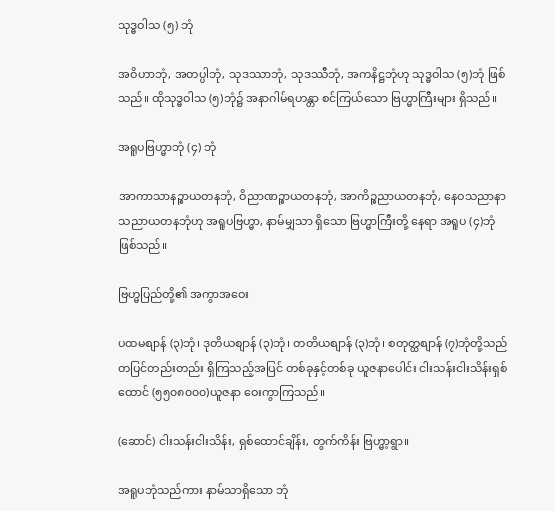သုဒ္ဓဝါသ (၅) ဘုံ

အဝိဟာဘုံ, အတပ္ပါဘုံ, သုဒဿာဘုံ, သုဒဿီဘုံ, အကနိဋ္ဌဘုံဟု သုဒ္ဓဝါသ (၅)ဘုံ ဖြစ်သည်။ ထိုသုဒ္ဓဝါသ (၅)ဘုံ၌ အနာဂါမ်ရဟန္တာ စင်ကြယ်သော ဗြဟ္မာကြီးများ ရှိသည်။

အရူပဗြဟ္မာဘုံ (၄) ဘုံ

အာကာသာနဉ္စာယတနဘုံ, ဝိညာဏဉ္စာယတနဘုံ, အာကိဉ္စညာယတနဘုံ, နေဝသညာနာသညာယတနဘုံဟု အရူပဗြဟ္မာ, နာမ်မျှသာ ရှိသော ဗြဟ္မာကြီးတို့ နေရာ အရူပ (၄)ဘုံ ဖြစ်သည်။

ဗြဟ္မပြည်တို့၏ အကွာအဝေး

ပထမစျာန် (၃)ဘုံ၊ ဒုတိယစျာန် (၃)ဘုံ၊ တတိယစျာန် (၃)ဘုံ၊ စတုတ္ထစျာန် (၇)ဘုံတို့သည် တပြင်တည်းတည်း ရှိကြသည့်အပြင် တစ်ခုနှင့်တစ်ခု ယူဇနာပေါင်း ငါးသန်းငါးသိန်းရှစ်ထောင် (၅၅၀၈၀၀၀)ယူဇနာ ဝေးကွာကြသည်။

(ဆောင်) ငါးသန်းငါးသိန်း, ရှစ်ထောင်ချိန်း, တွက်ကိန်း ဗြဟ္မာ့ရွာ။

အရူပဘုံသည်ကား နာမ်သာရှိသော ဘုံ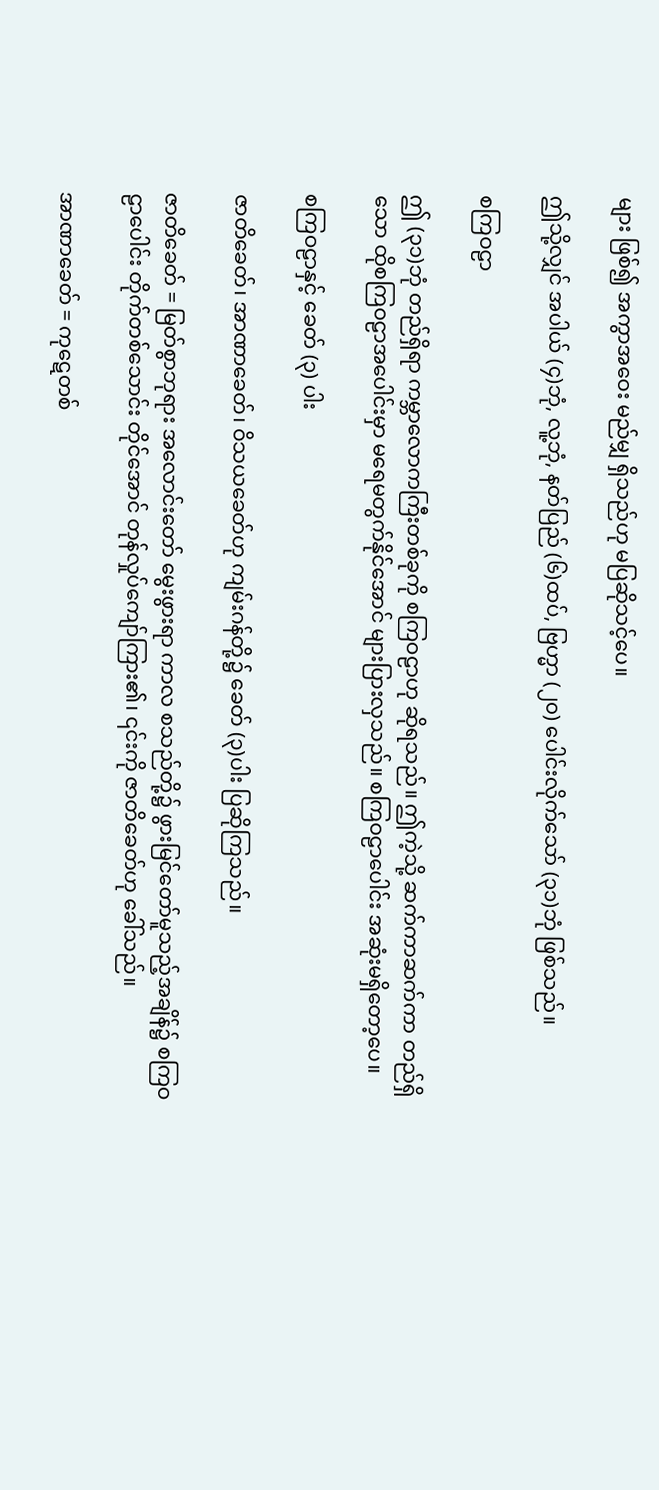များ ဖြစ်၍ အကွာအဝေး မည်မျှ ရှိသည်ဟု မပြဆိုသင့်ပေ။

ဤသို့လျှင် အပါယ် (၄)ဘုံ, လူ့ဘုံ, နတ်ပြည် (၆)ထပ်, ဗြဟ္မာ (၂၀) ပေါင်းလိုက်သော် (၃၁)ဘုံ ဖြစ်သည်။

စကြဝဠာ

ဤ (၃၁)ဘုံ တည်ရှိရာ ကမ္ဘာလောကကြီးတစ်ခုကို စကြဝဠာဟု ဆိုရသည်။ ဤကဲ့သို့ ဆက်ကာဆက်ကာ တည်ရှိသော ထိုစကြဝဠာအပေါင်းမှာ မရေမတွက်နိုင်အောင် များပြားလှသည်။ စကြဝဠာပေါင်း အဆုံးမရှိတော့ပေ။

စကြဝဠာနှင့် ခေတ် (၃) ပါး

ဇာတိခေတ်၊ အာဏာခေတ်၊ ဝိသယခေတ်ဟု ကျမ်းဂန်တို့၌ ခေတ် (၃)ပါး ပြဆိုကြသည်။

ဇာတိခေတ် = မြတ်စွာဘုရား အလောင်းတော် မွေးဖွားရာ ကာလ စသည်တို့၌ ဖွားမြင်တော်မူသည့်အချိန်၌ စကြဝဠာပေါင်း တိုက်တစ်သောင်း တိုင်အောင် တုန်လှုပ်ကျော်ကြား၏၊ ၎င်းကို ဇာတိခေတ်ဟု ခေါ်သည်။

အာဏာခေတ် = ကုဋေတစ်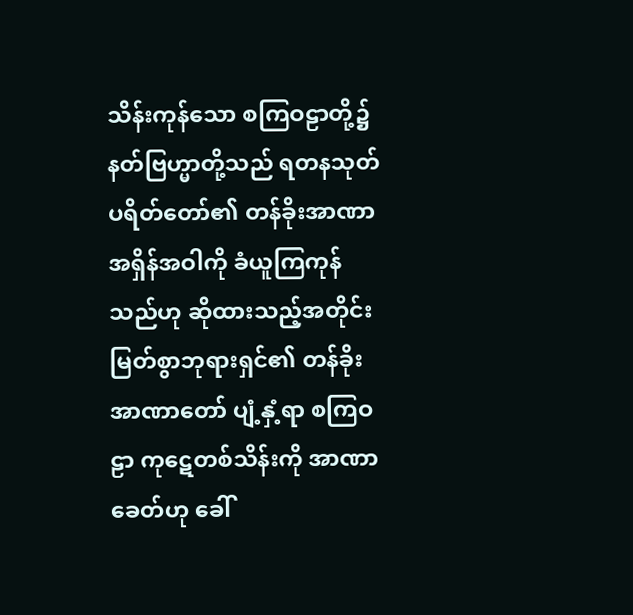သိန်းကုန်သော စကြဝဠာတို့၌ နတ်ဗြဟ္မာတို့သည် ရတနသုတ်ပရိတ်တော်၏ တန်ခိုးအာဏာ အရှိန်အဝါကို ခံယူကြကုန်သည်ဟု ဆိုထားသည့်အတိုင်း မြတ်စွာဘုရားရှင်၏ တန်ခိုးအာဏာတော် ပျံ့နှံ့ရာ စကြဝဠာ ကုဋေတစ်သိန်းကို အာဏာခေတ်ဟု ခေါ်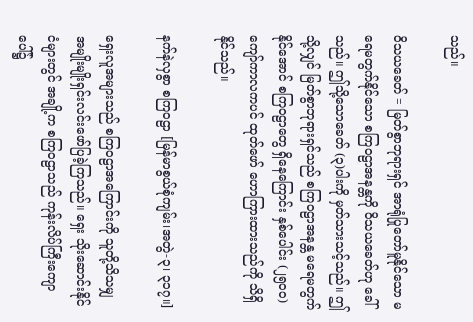သည်။

ဝိသယခေတ် = မြတ်စွာဘုရားရှင် အာရုံပြုတော်မူနိုင်သော မရေမတွက်နိုင်သော စကြဝဠာအနန္တကို ဝိသယခေတ်ဟု ခေါ်သည်။ ဤသို့သောခေတ် (၃)ပါးကို မှတ်သားသင့်သည်။ ဤသို့လျှင် မြတ်စွာဘုရားရှင်သည် စကြဝဠာအနန္တ မရေမတွက်နိုင်အောင် စကြဝဠာတွေ ရှိနေကြောင်း နှစ်ပေါင်း (၂၅၀၀)ကျော်ကာလကပင် ထုတ်ဖော် ဟောကြားထားသည်ကို သိရှိနိုင်သည်။

နက်နဲလှစွာ စကြဝဠာ [မြန်မာစွယ်စုံကျမ်း၊အတွဲ-၃၊ ၃၁၇။]

ရှေးလူအများသည် စကြဝဠာအကြောင်းကို သူတို့သိသမျှ အမျိုးမျိုးရှင်းလင်းဖော်ပြခဲ့ကြသည်။ ရှေး သိုးဆောင်းနိုင်ငံများတွင် အချို့က စကြဝဠာသည် ကုန်းလိပ်ကြီးကျောပေါ်၌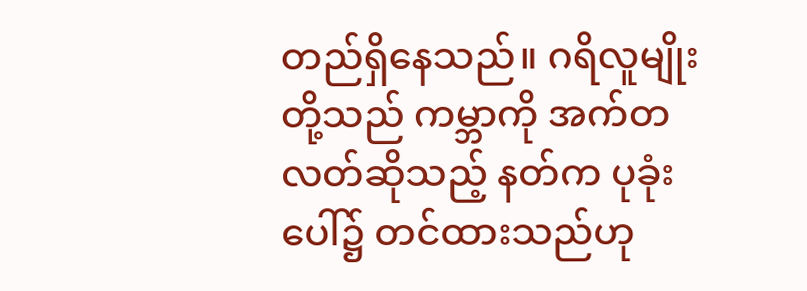တည်ရှိနေသည်။ ဂရိလူမျိုးတို့သည် ကမ္ဘာကို အက်တလတ်ဆိုသည့် နတ်က ပုခုံးပေါ်၌ တင်ထားသည်ဟု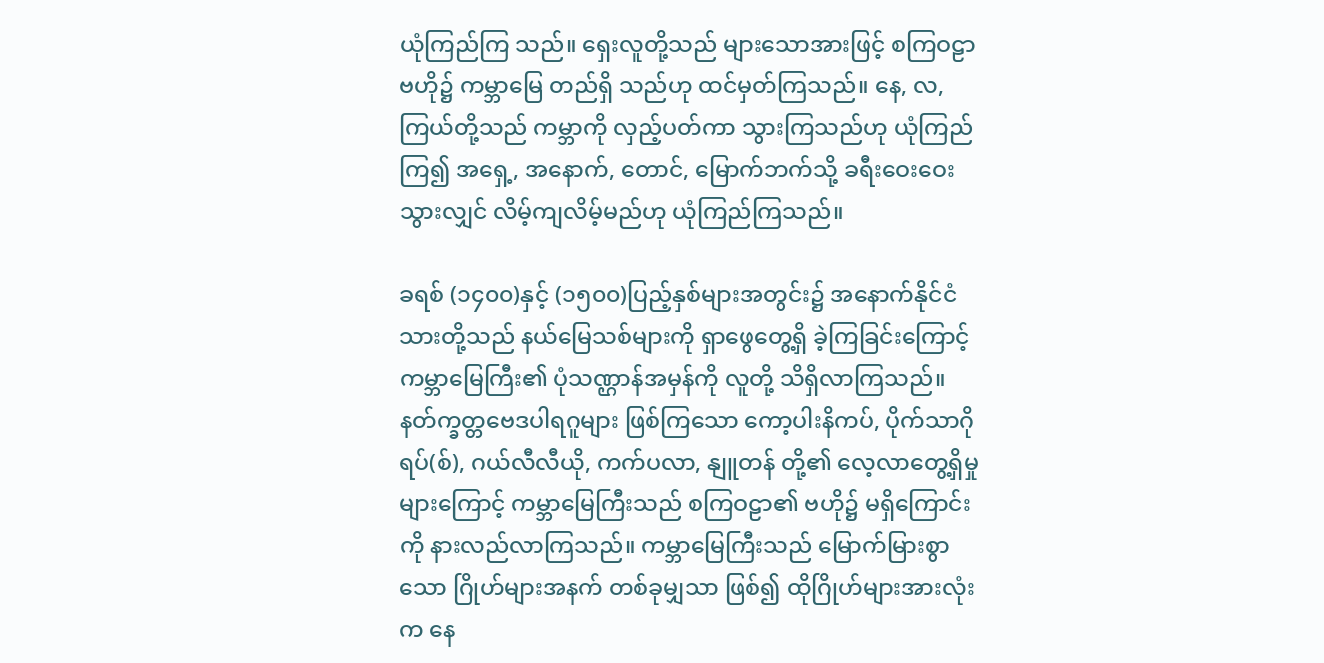ယုံကြည်ကြ သည်။ ရှေးလူတို့သည် များသောအားဖြင့် စကြဝဠာဗဟို၌ ကမ္ဘာမြေ တည်ရှိ သည်ဟု ထင်မှတ်ကြသည်။ နေ, လ, ကြယ်တို့သည် ကမ္ဘာကို လှည့်ပတ်ကာ သွားကြသည်ဟု ယုံကြည်ကြ၍ အရှေ့, အနောက်, တောင်, မြောက်ဘက်သို့ ခရီးဝေးဝေးသွားလျှင် လိမ့်ကျလိမ့်မည်ဟု ယုံကြည်ကြသည်။

ခရစ် (၁၄၀၀)နှင့် (၁၅၀၀)ပြည့်နှစ်များအတွင်း၌ အနောက်နိုင်ငံသားတို့သည် နယ်မြေသစ်များကို ရှာဖွေတွေ့ရှိ ခဲ့ကြခြင်းကြောင့် ကမ္ဘာမြေကြီး၏ ပုံသဏ္ဌာန်အမှန်ကို လူတို့ သိရှိလာကြသည်။ နတ်က္ခတ္တဗေဒပါရဂူများ ဖြစ်ကြသော ကော့ပါးနိကပ်, ပိုက်သာဂိုရပ်(စ်), ဂယ်လီလီယို, ကက်ပလာ, နျူတန် တို့၏ လေ့လာတွေ့ရှိမှုများကြောင့် ကမ္ဘာမြေကြီးသည် စကြဝဠာ၏ ဗဟို၌ မရှိကြောင်းကို နားလည်လာကြသည်။ ကမ္ဘာမြေကြီးသည် မြောက်မြားစွာသော ဂြိုဟ်များအနက် တစ်ခုမျှသာ ဖြစ်၍ ထိုဂြိုဟ်များအားလုံးက နေ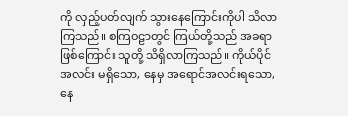ကို လှည့်ပတ်လျက် သွားနေကြောင်းကိုပါ သိလာကြသည်။ စကြဝဠာတွင် ကြယ်တို့သည် အခရာဖြစ်ကြောင်း သူတို့ သိရှိလာကြသည်။ ကိုယ်ပိုင် အလင်း မရှိသော, နေမှ အရောင်အလင်းရသော, နေ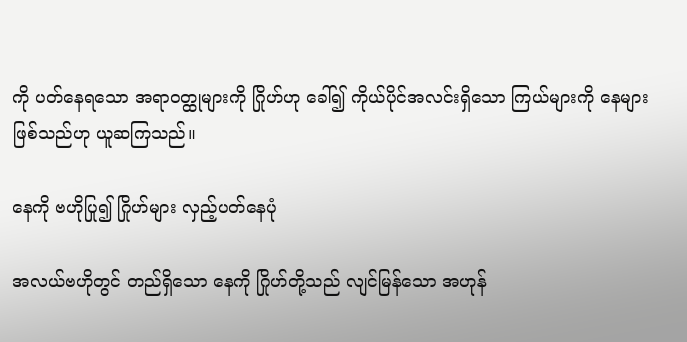ကို ပတ်နေရသော အရာဝတ္ထုများကို ဂြိုဟ်ဟု ခေါ်၍ ကိုယ်ပိုင်အလင်းရှိသော ကြယ်များကို နေများ ဖြစ်သည်ဟု ယူဆကြသည်။

နေကို ဗဟိုပြု၍ ဂြိုဟ်များ လှည့်ပတ်နေပုံ

အလယ်ဗဟိုတွင် တည်ရှိသော နေကို ဂြိုဟ်တို့သည် လျင်မြန်သော အဟုန်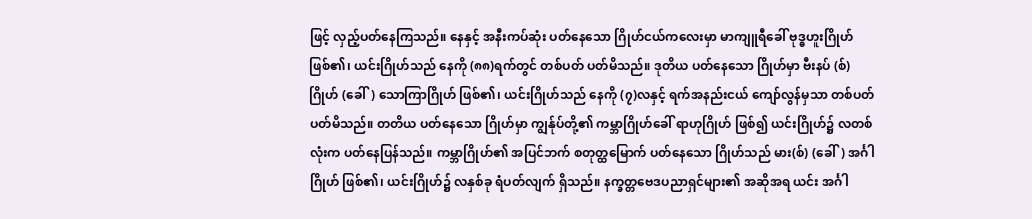ဖြင့် လှည့်ပတ်နေကြသည်။ နေနှင့် အနီးကပ်ဆုံး ပတ်နေသော ဂြိုဟ်ငယ်ကလေးမှာ မာကျူရီခေါ် ဗုဒ္ဓဟူးဂြိုဟ် ဖြစ်၏၊ ယင်းဂြိုဟ်သည် နေကို (၈၈)ရက်တွင် တစ်ပတ် ပတ်မိသည်။ ဒုတိယ ပတ်နေသော ဂြိုဟ်မှာ ဗီးနပ် (စ်)ဂြိုဟ် (ခေါ်) သောကြာဂြိုဟ် ဖြစ်၏၊ ယင်းဂြိုဟ်သည် နေကို (၇)လနှင့် ရက်အနည်းငယ် ကျော်လွန်မှသာ တစ်ပတ် ပတ်မိသည်။ တတိယ ပတ်နေသော ဂြိုဟ်မှာ ကျွန်ုပ်တို့၏ ကမ္ဘာဂြိုဟ်ခေါ် ရာဟုဂြိုဟ် ဖြစ်၍ ယင်းဂြိုဟ်၌ လတစ်လုံးက ပတ်နေပြန်သည်။ ကမ္ဘာဂြိုဟ်၏ အပြင်ဘက် စတုတ္ထမြောက် ပတ်နေသော ဂြိုဟ်သည် မား(စ်) (ခေါ်) အင်္ဂါဂြိုဟ် ဖြစ်၏၊ ယင်းဂြိုဟ်၌ လနှစ်ခု ရံပတ်လျက် ရှိသည်။ နက္ခတ္တဗေဒပညာရှင်များ၏ အဆိုအရ ယင်း အင်္ဂါ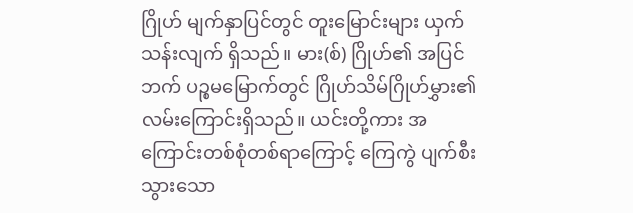ဂြိုဟ် မျက်နှာပြင်တွင် တူးမြောင်းများ ယှက်သန်းလျက် ရှိသည်။ မား(စ်) ဂြိုဟ်၏ အပြင်ဘက် ပဉ္စမမြောက်တွင် ဂြိုဟ်သိမ်ဂြိုဟ်မွှား၏ လမ်းကြောင်းရှိသည်။ ယင်းတို့ကား အကြောင်းတစ်စုံတစ်ရာကြောင့် ကြေကွဲ ပျက်စီးသွားသော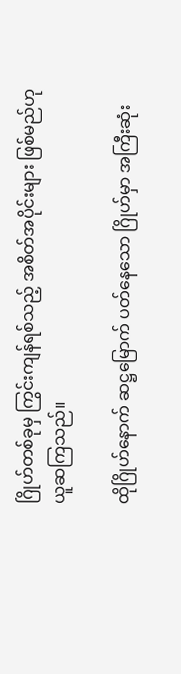ဂြိုဟ်တစ်ခုမှ ကြွင်းကျန်ရစ်သည့် အစိတ်အပိုင်းများ ဖြစ်မည်ဟု ယူဆကြသည်။

ထိုဂြိုဟ်နောက် ဆဋ္ဌမြောက် ပတ်နေသော ဂြိုဟ်မှာ အကြီးဆုံး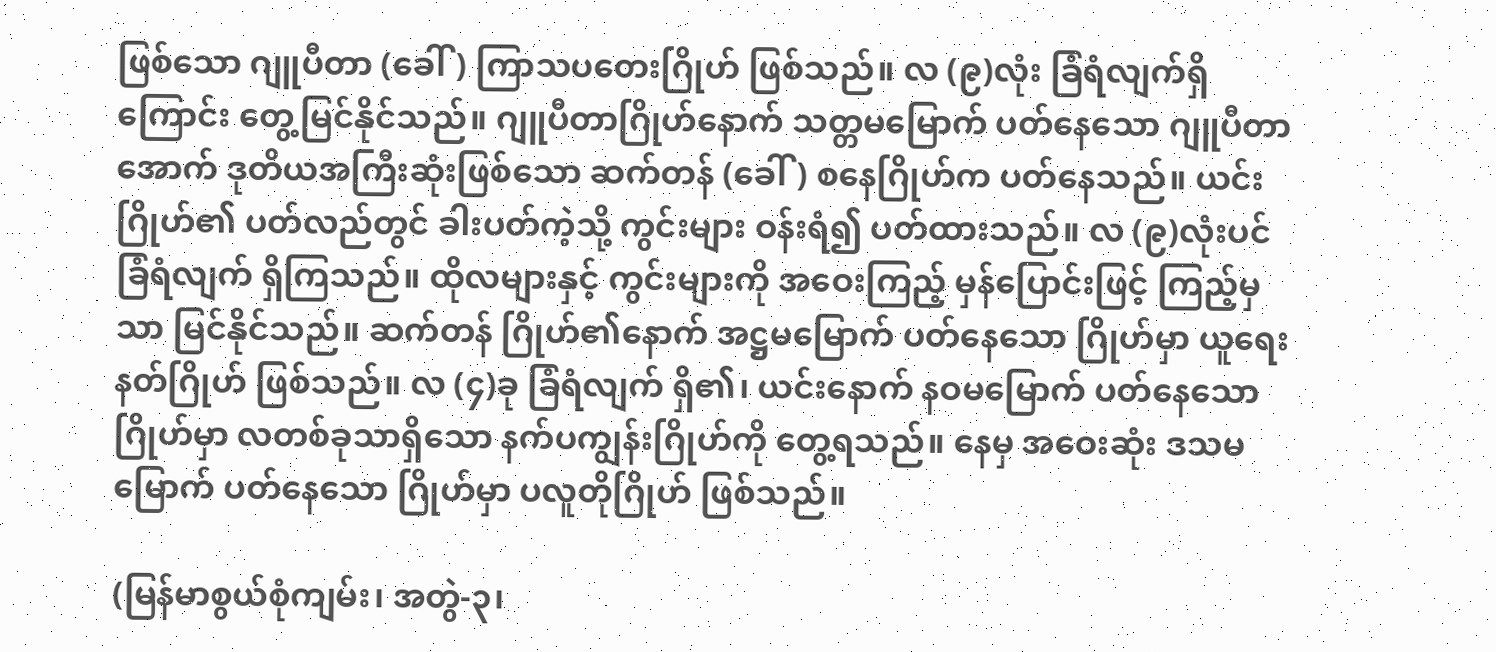ဖြစ်သော ဂျူပီတာ (ခေါ်) ကြာသပတေးဂြိုဟ် ဖြစ်သည်။ လ (၉)လုံး ခြံရံလျက်ရှိကြောင်း တွေ့မြင်နိုင်သည်။ ဂျူပီတာဂြိုဟ်နောက် သတ္တမမြောက် ပတ်နေသော ဂျူပီတာအောက် ဒုတိယအကြီးဆုံးဖြစ်သော ဆက်တန် (ခေါ်) စနေဂြိုဟ်က ပတ်နေသည်။ ယင်းဂြိုဟ်၏ ပတ်လည်တွင် ခါးပတ်ကဲ့သို့ ကွင်းများ ဝန်းရံ၍ ပတ်ထားသည်။ လ (၉)လုံးပင် ခြံရံလျက် ရှိကြသည်။ ထိုလများနှင့် ကွင်းများကို အဝေးကြည့် မှန်ပြောင်းဖြင့် ကြည့်မှသာ မြင်နိုင်သည်။ ဆက်တန် ဂြိုဟ်၏နောက် အဋ္ဌမမြောက် ပတ်နေသော ဂြိုဟ်မှာ ယူရေးနတ်ဂြိုဟ် ဖြစ်သည်။ လ (၄)ခု ခြံရံလျက် ရှိ၏၊ ယင်းနောက် နဝမမြောက် ပတ်နေသော ဂြိုဟ်မှာ လတစ်ခုသာရှိသော နက်ပကျွန်းဂြိုဟ်ကို တွေ့ရသည်။ နေမှ အဝေးဆုံး ဒသမမြောက် ပတ်နေသော ဂြိုဟ်မှာ ပလူတိုဂြိုဟ် ဖြစ်သည်။

(မြန်မာစွယ်စုံကျမ်း၊ အတွဲ-၃၊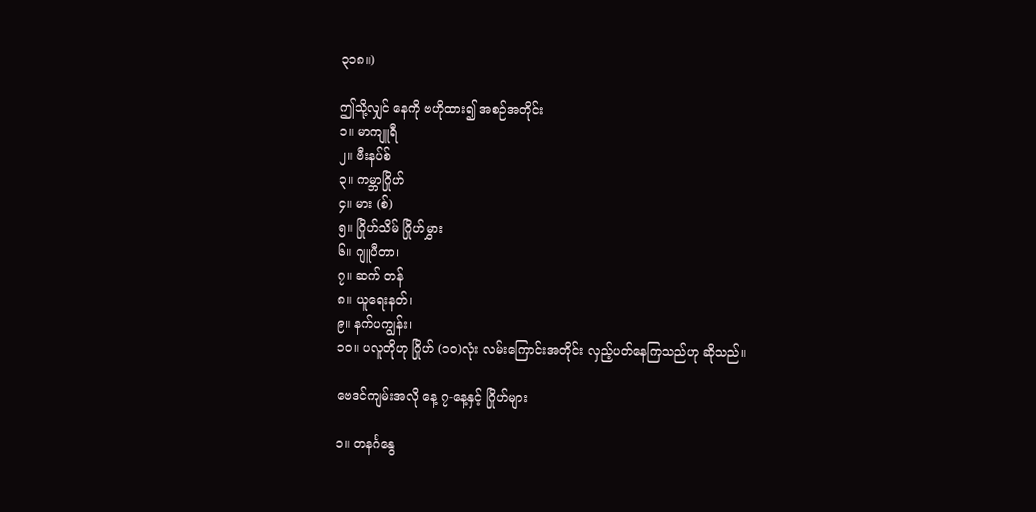၃၁၈။)

ဤသို့လျှင် နေကို ဗဟိုထား၍ အစဉ်အတိုင်း
၁။ မာကျူရီ
၂။ ဗီးနပ်စ်
၃။ ကမ္ဘာဂြိုဟ်
၄။ မား (စ်)
၅။ ဂြိုဟ်သိမ် ဂြိုဟ်မွှား
၆။ ဂျူပီတာ၊
၇။ ဆက် တန်
၈။ ယူရေးနတ်၊
၉။ နက်ပကျွန်း၊
၁၀။ ပလူတိုဟု ဂြိုဟ် (၁၀)လုံး လမ်းကြောင်းအတိုင်း လှည့်ပတ်နေကြသည်ဟု ဆိုသည်။

ဗေဒင်ကျမ်းအလို နေ့ ၇-နေ့နှင့် ဂြိုဟ်များ

၁။ တနင်္ဂနွေ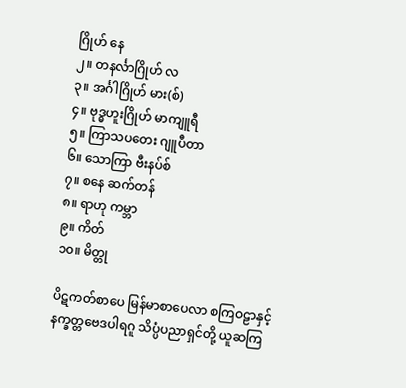ဂြိုဟ် နေ
၂။ တနင်္လာဂြိုဟ် လ
၃။ အင်္ဂါဂြိုဟ် မား(စ်)
၄။ ဗုဒ္ဓဟူးဂြိုဟ် မာကျူရီ
၅။ ကြာသပတေး ဂျူပီတာ
၆။ သောကြာ ဗီးနပ်စ်
၇။ စနေ ဆက်တန်
၈။ ရာဟု ကမ္ဘာ
၉။ ကိတ်
၁၀။ မိတ္တု

ပိဋကတ်စာပေ မြန်မာစာပေလာ စကြဝဠာနှင့် နက္ခတ္တဗေဒပါရဂူ သိပ္ပံပညာရှင်တို့ ယူဆကြ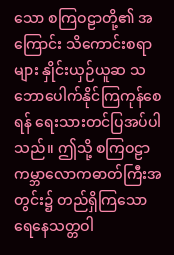သော စကြဝဠာတို့၏ အကြောင်း သိကောင်းစရာများ နှိုင်းယှဉ်ယူဆ သဘောပေါက်နိုင်ကြကုန်စေရန် ရေးသားတင်ပြအပ်ပါသည်။ ဤသို့ စကြဝဠာ ကမ္ဘာလောကဓာတ်ကြီးအတွင်း၌ တည်ရှိကြသော ရေနေသတ္တဝါ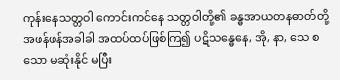ကုန်းနေသတ္တဝါ ကောင်းကင်နေ သတ္တဝါတို့၏ ခန္ဓအာယတနဓာတ်တို့ အဖန်ဖန်အခါခါ အထပ်ထပ်ဖြစ်ကြ၍ ပဋိသန္ဓေနေ, အို, နာ, သေ စသော မဆုံးနိုင် မပြီး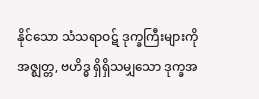နိုင်သော သံသရာဝဋ် ဒုက္ခကြီးများကို အဇ္ဈတ္တ, ဗဟိဒ္ဓ ရှိရှိသမျှသော ဒုက္ခအ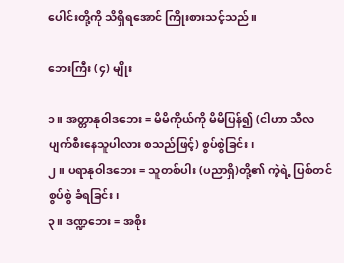ပေါင်းတို့ကို သိရှိရအောင် ကြိုးစားသင့်သည်။

ဘေးကြီး (၄) မျိုး

၁။ အတ္တာနုဝါဒဘေး = မိမိကိုယ်ကို မိမိပြန်၍ (ငါဟာ သီလပျက်စီးနေသူပါလား စသည်ဖြင့်) စွပ်စွဲခြင်း၊
၂။ ပရာနုဝါဒဘေး = သူတစ်ပါး (ပညာရှိ)တို့၏ ကဲ့ရဲ့ ပြစ်တင် စွပ်စွဲ ခံရခြင်း၊
၃။ ဒဏ္ဍဘေး = အစိုး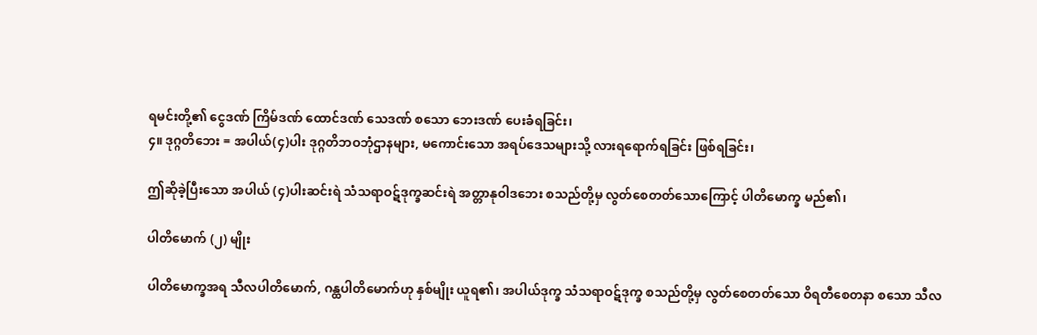ရမင်းတို့၏ ငွေဒဏ် ကြိမ်ဒဏ် ထောင်ဒဏ် သေဒဏ် စသော ဘေးဒဏ် ပေးခံရခြင်း၊
၄။ ဒုဂ္ဂတိဘေး = အပါယ်(၄)ပါး ဒုဂ္ဂတိဘဝဘုံဌာနများ, မကောင်းသော အရပ်ဒေသများသို့ လားရရောက်ရခြင်း ဖြစ်ရခြင်း၊

ဤဆိုခဲ့ပြီးသော အပါယ် (၄)ပါးဆင်းရဲ သံသရာဝဋ်ဒုက္ခဆင်းရဲ အတ္တာနုဝါဒဘေး စသည်တို့မှ လွတ်စေတတ်သောကြောင့် ပါတိမောက္ခ မည်၏၊

ပါတိမောက် (၂) မျိုး

ပါတိမောက္ခအရ သီလပါတိမောက်, ဂန္ထပါတိမောက်ဟု နှစ်မျိုး ယူရ၏၊ အပါယ်ဒုက္ခ သံသရာဝဋ်ဒုက္ခ စသည်တို့မှ လွတ်စေတတ်သော ဝိရတီစေတနာ စသော သီလ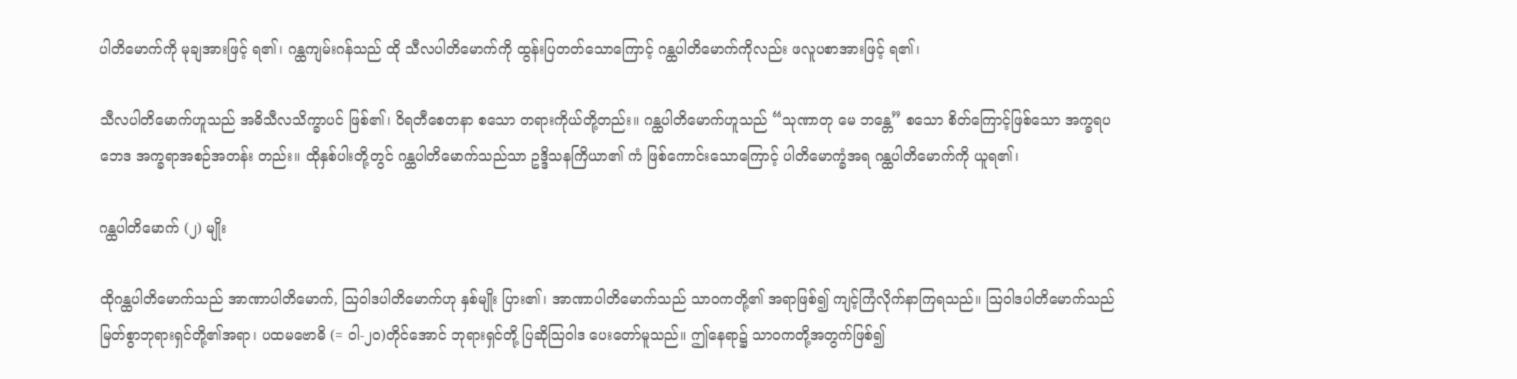ပါတိမောက်ကို မုချအားဖြင့် ရ၏၊ ဂန္ထကျမ်းဂန်သည် ထို သီလပါတိမောက်ကို ထွန်းပြတတ်သောကြောင့် ဂန္ထပါတိမောက်ကိုလည်း ဖလူပစာအားဖြင့် ရ၏၊

သီလပါတိမောက်ဟူသည် အဓိသီလသိက္ခာပင် ဖြစ်၏၊ ဝိရတီစေတနာ စသော တရားကိုယ်တို့တည်း။ ဂန္ထပါတိမောက်ဟူသည် “သုဏာတု မေ ဘန္တေ” စသော စိတ်ကြောင့်ဖြစ်သော အက္ခရပဘေဒ အက္ခရာအစဉ်အတန်း တည်း။ ထိုနှစ်ပါးတို့တွင် ဂန္ထပါတိမောက်သည်သာ ဥဒ္ဒိသနကြိယာ၏ ကံ ဖြစ်ကောင်းသောကြောင့် ပါတိမောက္ခံအရ ဂန္ထပါတိမောက်ကို ယူရ၏၊

ဂန္ထပါတိမောက် (၂) မျိုး

ထိုဂန္ထပါတိမောက်သည် အာဏာပါတိမောက်, ဩဝါဒပါတိမောက်ဟု နှစ်မျိုး ပြား၏၊ အာဏာပါတိမောက်သည် သာဝကတို့၏ အရာဖြစ်၍ ကျင့်ကြံလိုက်နာကြရသည်။ ဩဝါဒပါတိမောက်သည် မြတ်စွာဘုရားရှင်တို့၏အရာ၊ ပထမဗောဓိ (= ဝါ-၂၀)တိုင်အောင် ဘုရားရှင်တို့ ပြဆိုဩဝါဒ ပေးတော်မူသည်။ ဤနေရာ၌ သာဝကတို့အတွက်ဖြစ်၍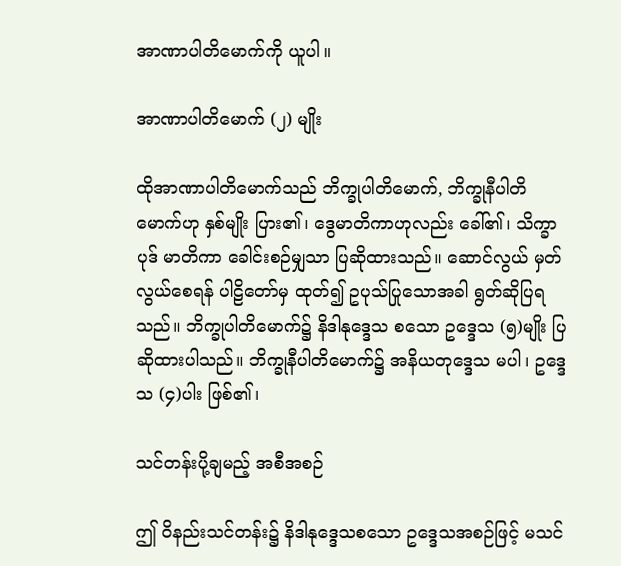အာဏာပါတိမောက်ကို ယူပါ။

အာဏာပါတိမောက် (၂) မျိုး

ထိုအာဏာပါတိမောက်သည် ဘိက္ခုပါတိမောက်, ဘိက္ခုနီပါတိမောက်ဟု နှစ်မျိုး ပြား၏၊ ဒွေမာတိကာဟုလည်း ခေါ်၏၊ သိက္ခာပုဒ် မာတိကာ ခေါင်းစဉ်မျှသာ ပြဆိုထားသည်။ ဆောင်လွယ် မှတ်လွယ်စေရန် ပါဠိတော်မှ ထုတ်၍ ဥပုသ်ပြုသောအခါ ရွတ်ဆိုပြရသည်။ ဘိက္ခုပါတိမောက်၌ နိဒါနုဒ္ဒေသ စသော ဥဒ္ဒေသ (၅)မျိုး ပြဆိုထားပါသည်။ ဘိက္ခုနီပါတိမောက်၌ အနိယတုဒ္ဒေသ မပါ၊ ဥဒ္ဒေသ (၄)ပါး ဖြစ်၏၊

သင်တန်းပို့ချမည့် အစီအစဉ်

ဤ ဝိနည်းသင်တန်း၌ နိဒါနုဒ္ဒေသစသော ဥဒ္ဒေသအစဉ်ဖြင့် မသင်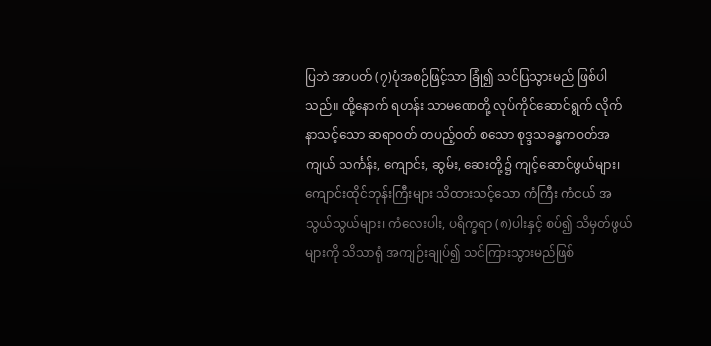ပြဘဲ အာပတ် (၇)ပုံအစဉ်ဖြင့်သာ ခြုံ၍ သင်ပြသွားမည် ဖြစ်ပါသည်။ ထို့နောက် ရဟန်း သာမဏေတို့ လုပ်ကိုင်ဆောင်ရွက် လိုက်နာသင့်သော ဆရာဝတ် တပည့်ဝတ် စသော စုဒ္ဒသခန္ဓကဝတ်အကျယ် သင်္ကန်း, ကျောင်း, ဆွမ်း, ဆေးတို့၌ ကျင့်ဆောင်ဖွယ်များ၊ ကျောင်းထိုင်ဘုန်းကြီးများ သိထားသင့်သော ကံကြီး ကံငယ် အသွယ်သွယ်များ၊ ကံလေးပါး, ပရိက္ခရာ (၈)ပါးနှင့် စပ်၍ သိမှတ်ဖွယ်များကို သိသာရုံ အကျဉ်းချုပ်၍ သင်ကြားသွားမည်ဖြစ်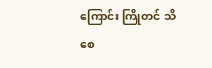ကြောင်း ကြိုတင် သိစေ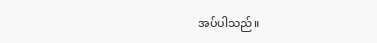အပ်ပါသည်။